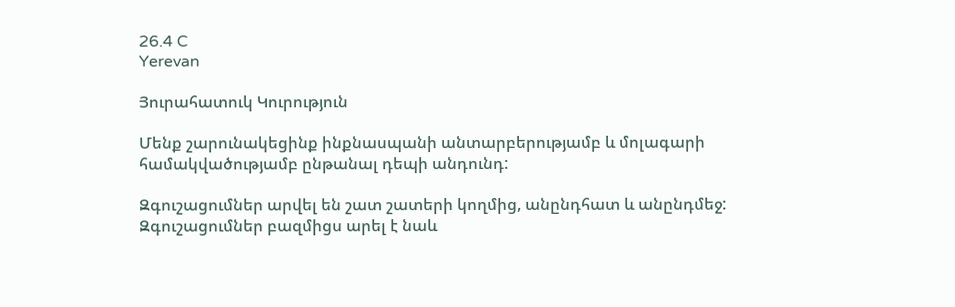26.4 C
Yerevan

Յուրահատուկ Կուրություն

Մենք շարունակեցինք ինքնասպանի անտարբերությամբ և մոլագարի համակվածությամբ ընթանալ դեպի անդունդ:

Զգուշացումներ արվել են շատ շատերի կողմից, անընդհատ և անընդմեջ: Զգուշացումներ բազմիցս արել է նաև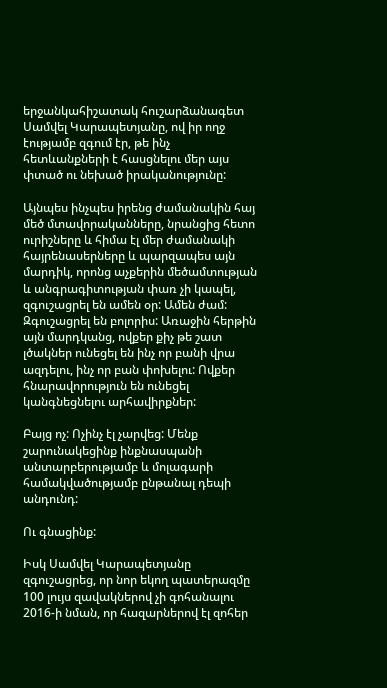երջանկահիշատակ հուշարձանագետ Սամվել Կարապետյանը, ով իր ողջ էությամբ զգում էր, թե ինչ հետևանքների է հասցնելու մեր այս փտած ու նեխած իրականությունը:

Այնպես ինչպես իրենց ժամանակին հայ մեծ մտավորականները, նրանցից հետո ուրիշները և հիմա էլ մեր ժամանակի հայրենասերները և պարզապես այն մարդիկ, որոնց աչքերին մեծամտության և անգրագիտության փառ չի կապել, զգուշացրել են ամեն օր: Ամեն ժամ: Զգուշացրել են բոլորիս: Առաջին հերթին այն մարդկանց, ովքեր քիչ թե շատ լծակներ ունեցել են ինչ որ բանի վրա ազդելու, ինչ որ բան փոխելու: Ովքեր հնարավորություն են ունեցել կանգնեցնելու արհավիրքներ:

Բայց ոչ: Ոչինչ էլ չարվեց: Մենք շարունակեցինք ինքնասպանի անտարբերությամբ և մոլագարի համակվածությամբ ընթանալ դեպի անդունդ:

Ու գնացինք:

Իսկ Սամվել Կարապետյանը զգուշացրեց, որ նոր եկող պատերազմը 100 լույս զավակներով չի գոհանալու 2016‑ի նման, որ հազարներով էլ զոհեր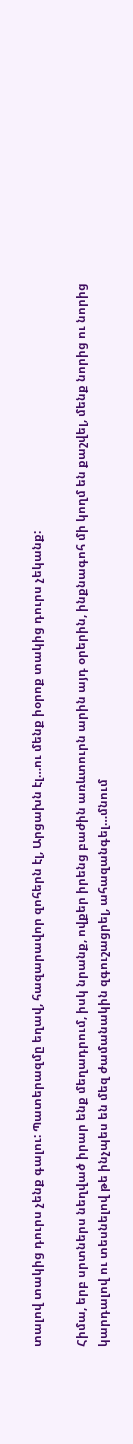տալով տակից դուրս չենք գալու: Պատերազմը եղավ, հազարավոր զոհերն էլ, Արցախն էլ…ու մենք իօրոք տակից դուրս չեկանք:

Հիմա, երբ սրտներս նեղված իրար ենք մեղադրում, իսկ նրանք, ովքեր իրենց բաժին առևտուրն արին այդ օրերին, ինքնագոհ մի կողմ են քաշվել, մենք նորից ու նորից կարդալով ու տեսնելով թե ինչպես են մեզ ժամանակին զգուշացրել, ահազանգել…մնում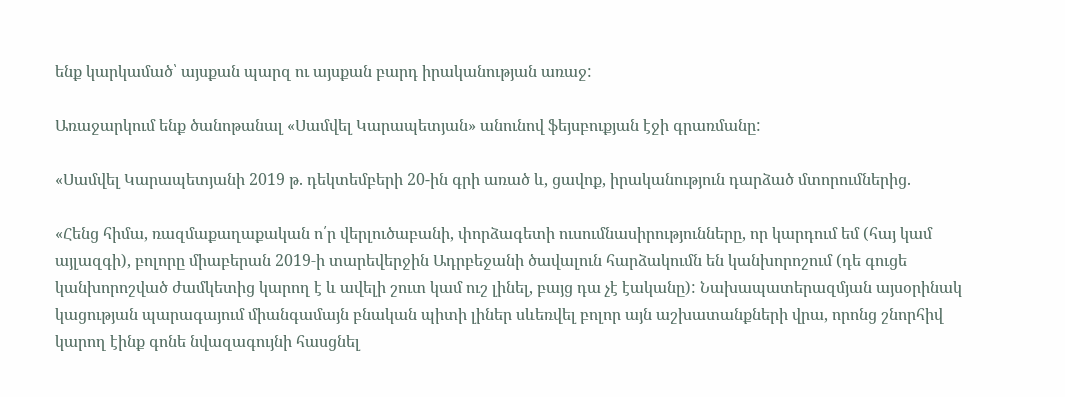ենք կարկամած՝ այսքան պարզ ու այսքան բարդ իրականության առաջ:

Առաջարկում ենք ծանոթանալ «Սամվել Կարապետյան» անունով ֆեյսբուքյան էջի գրառմանը:

«Սամվել Կարապետյանի 2019 թ. դեկտեմբերի 20-ին գրի առած և, ցավոք, իրականություն դարձած մտորումներից.

«Հենց հիմա, ռազմաքաղաքական ո՛ր վերլուծաբանի, փորձագետի ուսումնասիրությունները, որ կարդում եմ (հայ կամ այլազգի), բոլորը միաբերան 2019‑ի տարեվերջին Ադրբեջանի ծավալուն հարձակումն են կանխորոշում (դե գուցե կանխորոշված ժամկետից կարող է և ավելի շուտ կամ ուշ լինել, բայց դա չէ էականը): Նախապատերազմյան այսօրինակ կացության պարագայում միանգամայն բնական պիտի լիներ սևեռվել բոլոր այն աշխատանքների վրա, որոնց շնորհիվ կարող էինք գոնե նվազագույնի հասցնել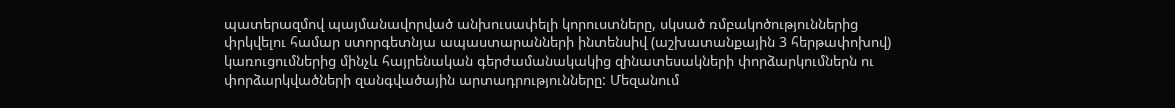պատերազմով պայմանավորված անխուսափելի կորուստները, սկսած ռմբակոծություններից փրկվելու համար ստորգետնյա ապաստարանների ինտենսիվ (աշխատանքային 3 հերթափոխով) կառուցումներից մինչև հայրենական գերժամանակակից զինատեսակների փորձարկումներն ու փորձարկվածների զանգվածային արտադրությունները: Մեզանում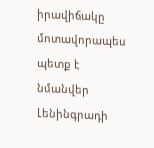իրավիճակը մոտավորապես պետք է նմանվեր Լենինգրադի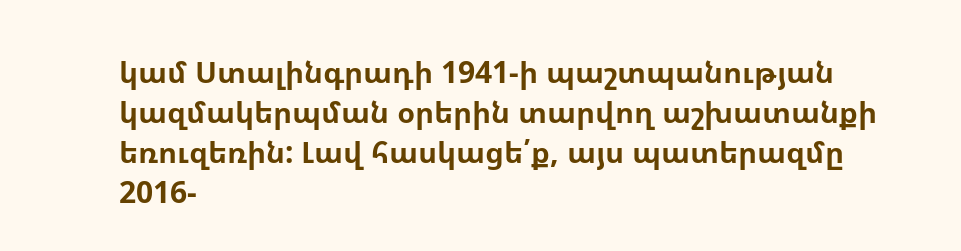կամ Ստալինգրադի 1941‑ի պաշտպանության կազմակերպման օրերին տարվող աշխատանքի եռուզեռին: Լավ հասկացե՛ք, այս պատերազմը 2016-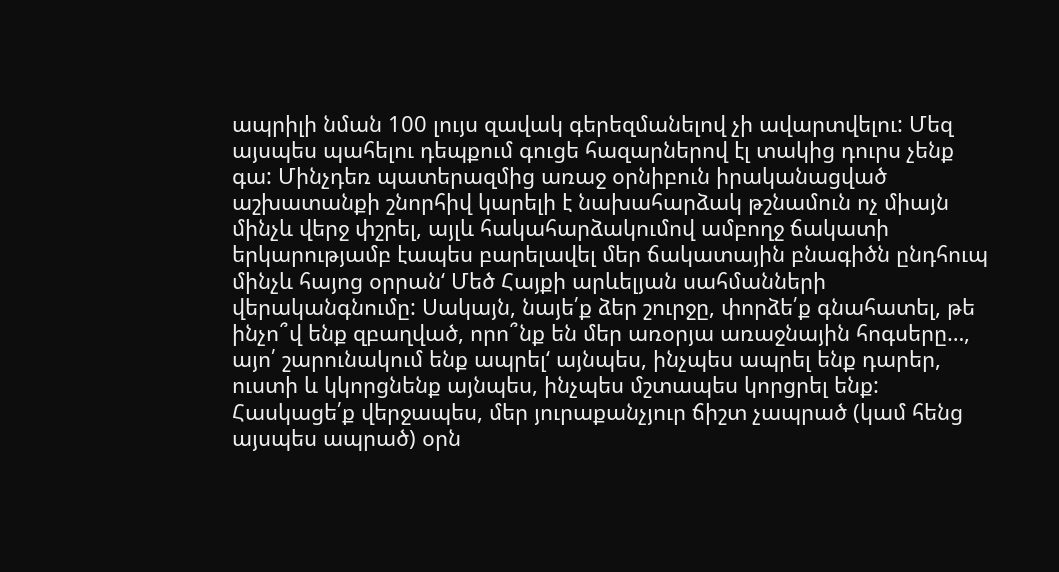ապրիլի նման 100 լույս զավակ գերեզմանելով չի ավարտվելու: Մեզ այսպես պահելու դեպքում գուցե հազարներով էլ տակից դուրս չենք գա: Մինչդեռ պատերազմից առաջ օրնիբուն իրականացված աշխատանքի շնորհիվ կարելի է նախահարձակ թշնամուն ոչ միայն մինչև վերջ փշրել, այլև հակահարձակումով ամբողջ ճակատի երկարությամբ էապես բարելավել մեր ճակատային բնագիծն ընդհուպ մինչև հայոց օրրան‘ Մեծ Հայքի արևելյան սահմանների վերականգնումը: Սակայն, նայե՛ք ձեր շուրջը, փորձե՛ք գնահատել, թե ինչո՞վ ենք զբաղված, որո՞նք են մեր առօրյա առաջնային հոգսերը…, այո՛ շարունակում ենք ապրել‘ այնպես, ինչպես ապրել ենք դարեր, ուստի և կկորցնենք այնպես, ինչպես մշտապես կորցրել ենք: Հասկացե՛ք վերջապես, մեր յուրաքանչյուր ճիշտ չապրած (կամ հենց այսպես ապրած) օրն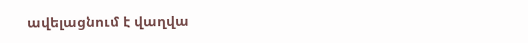ավելացնում է վաղվա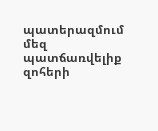պատերազմում մեզ պատճառվելիք զոհերի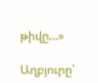թիվը…»

Աղբյուրը՝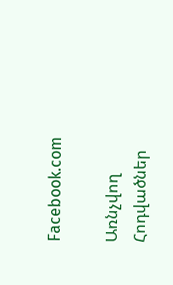Facebook.com

Առնչվող Հոդվածներ